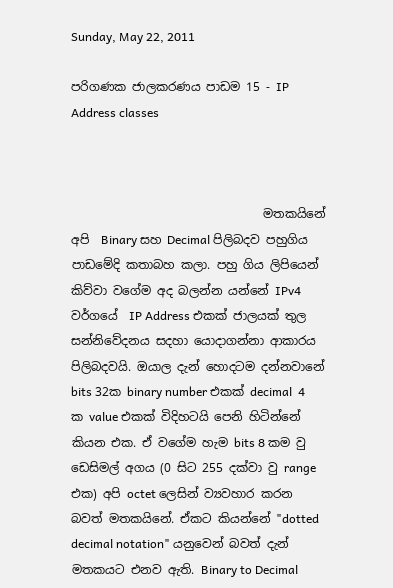Sunday, May 22, 2011

පරිගණක ජාලකරණය පාඩම 15 - IP Address classes



                                මතකයිනේ අපි  Binary සහ Decimal පිලිබදව පහුගිය පාඩමේදි කතාබහ කලා. පහු ගිය ලිපියෙන් කිව්වා වගේම අද බලන්න යන්නේ IPv4 වර්ගයේ  IP Address එකක් ජාලයක් තුල  සන්නිවේදනය සදහා යොදාගන්නා ආකාරය පිලිබදවයි. ඔයාල දැන් හොදටම දන්නවානේ bits 32ක binary number එකක් decimal  4 ක value එකක් විදිහටයි පෙනි හිටින්නේ කියන එක‍. ඒ වගේම හැම bits 8 කම වු ඩෙසිමල් අගය (0 සිට 255 දක්වා වු range එක) අපි octet ලෙසින් ව්‍යවහාර කරන බවත් මතකයිනේ. ඒකට කියන්නේ "dotted decimal notation" යනුවෙන් බවත් දැන් මතකයට එනව ඇති. Binary to Decimal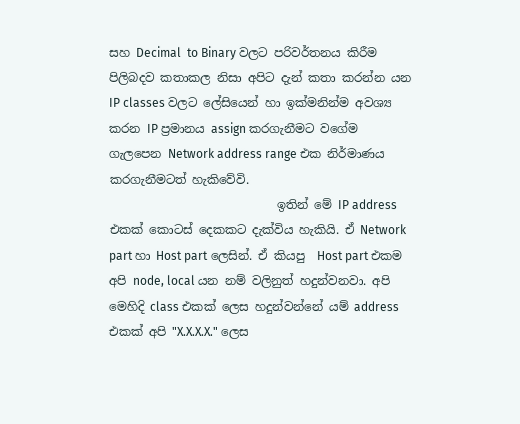සහ Decimal  to Binary වලට පරිවර්තනය කිරීම පිලිබදව කතාකල නිසා අපිට දැන් කතා කරන්න යන IP classes වලට ලේසියෙන් හා ඉක්මනින්ම අවශ්‍ය කරන IP ප්‍රමානය assign කරගැනීමට වගේම   ගැලපෙන Network address range එක නිර්මාණය කරගැනීමටත් හැකිවේවි.
                            ඉතින් මේ IP address එකක් කොටස් දෙකකට දැක්විය හැකියි. ඒ Network part හා Host part ලෙසින්. ඒ කියපු  Host part එකම අපි node, local යන නම් වලිනුත් හදුන්වනවා. අපි මෙහිදි class එකක් ලෙස හදුන්වන්නේ යම් address එකක් අපි "X.X.X.X." ලෙස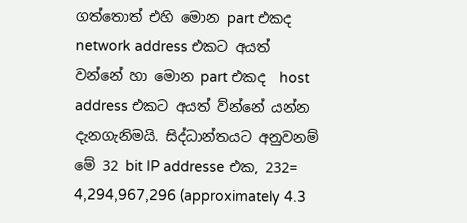ගත්තොත් එහි මොන part එකද  network address එකට අයත් වන්නේ හා මොන part එකද  host address එකට අයත් ව්න්නේ යන්න දැනගැනිමයි. සිද්ධාන්තයට අනුවනම් මේ 32 bit IP addresse එක, 232= 4,294,967,296 (approximately 4.3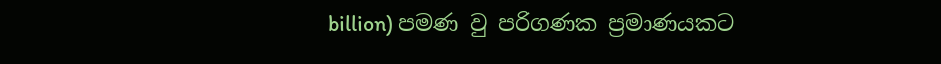billion) පමණ වු පරිගණක ප්‍රමාණයකට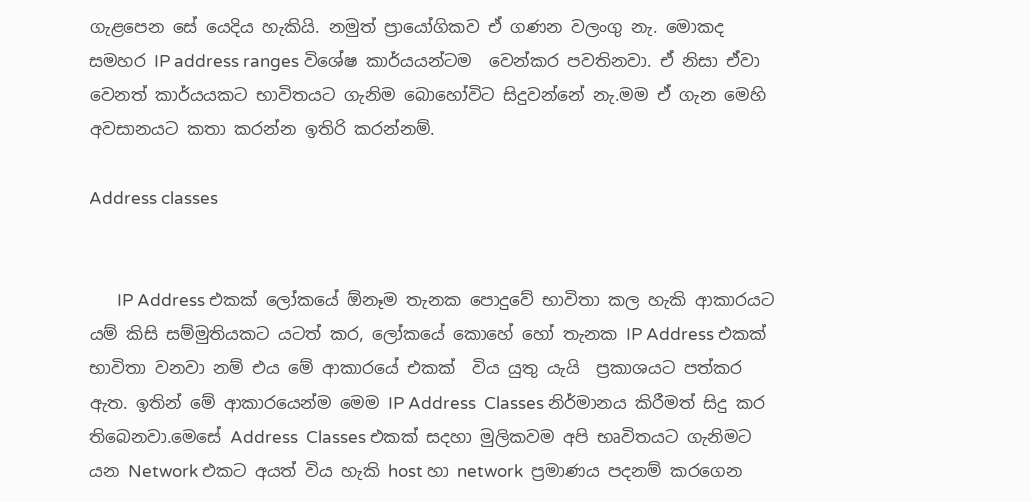ගැළපෙන සේ යෙදිය හැකියි. නමුත් ප්‍රායෝගිකව ඒ ගණන වලංගු නැ. මොකද  සමහර IP address ranges විශේෂ කාර්යයන්ටම  වෙන්කර පවතිනවා. ඒ නිසා ඒවා වෙනත් කාර්යයකට භාවිතයට ගැනිම බොහෝවිට සිදුවන්නේ නැ.මම ඒ ගැන මෙහි අවසානයට කතා කරන්න ඉතිරි කරන්නම්.

Address classes


       IP Address එකක් ලෝකයේ ඕනෑම තැනක පොදුවේ භාවිතා කල හැකි ආකාරයට යම් කිසි සම්මුතියකට යටත් කර, ලෝකයේ කොහේ හෝ තැනක IP Address එකක් භාවිතා වනවා නම් එය මේ ආකාරයේ එකක්  විය යුතු යැයි  ප්‍රකාශයට පත්කර ඇත. ඉතින් මේ ආකාරයෙන්ම මෙම IP Address  Classes නිර්මානය කිරීමත් සිදු කර තිබෙනවා.මෙසේ Address  Classes එකක් සදහා මුලිකවම අපි භෘවිතයට ගැනිමට යන Network එ‍කට අයත් විය හැකි host හා network  ප්‍රමාණය පදනම් කරගෙන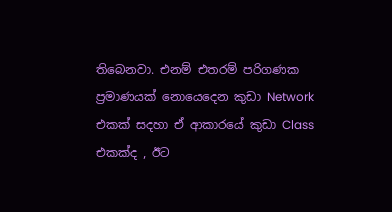තිබෙනවා. එනම් එතරම් පරිගණක ප්‍රමාණයක් නොයෙදෙන කුඩා Network එකක් සදහා ඒ ආකාරයේ කුඩා Class එකක්ද , ඊට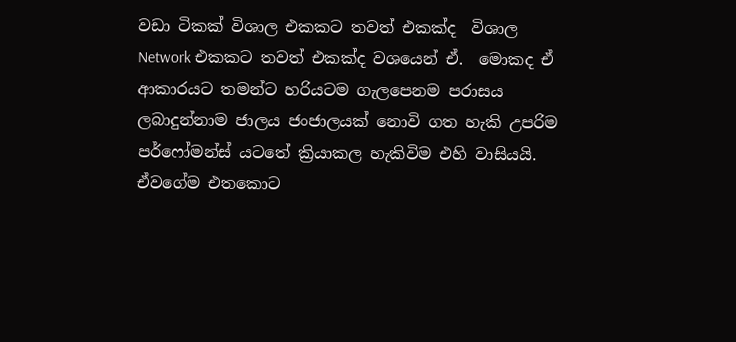වඩා ටිකක් විශාල එකකට තවත් එකක්ද  විශාල   Network එකකට තවත් එකක්ද වශයෙන් ඒ.  මොකද ඒ ආකාරයට තමන්ට හරියටම ගැලපෙනම පරාසය ලබාදුන්නාම ජාලය ජංජාලයක් නොවි ගත හැකි උපරිම පර්ෆෝමන්ස් යටතේ ක්‍රියාකල හැකිවිම එහි වාසියයි. ඒවගේම එතකොට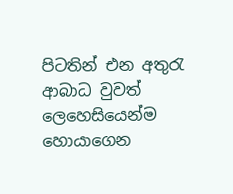පිටතින් එන අතුරැ ආබාධ වුවත් ලෙහෙසියෙන්ම හොයාගෙන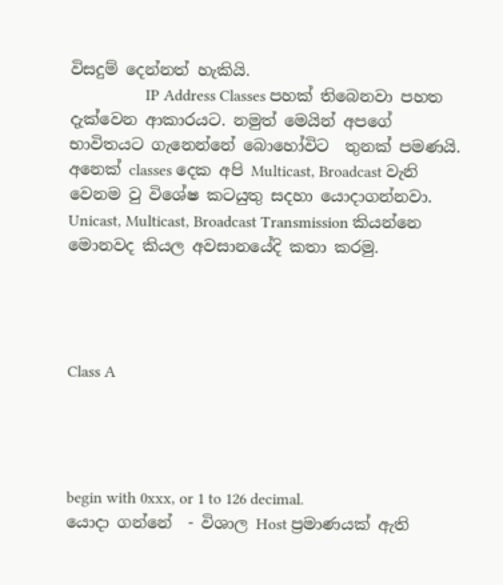විසදුම් දෙන්නත් හැකියි.
                   IP Address Classes පහක් තිබෙනවා පහත දැක්වෙන ආකාරයට. නමුත් මෙයින් අප‍ගේ භාවිතයට ගැනෙන්නේ බොහෝවිට  තුනක් පමණයි. අනෙක් classes දෙක ‍අපි Multicast, Broadcast වැනි වෙනම වු විශේෂ කටයුතු සදහා යොදාගන්නවා. Unicast, Multicast, Broadcast Transmission කියන්නෙ මොනවද කියල අවසානයේදි කතා කරමු.




Class A




begin with 0xxx, or 1 to 126 decimal.
යොදා ගන්නේ  - විශාල Host ප්‍රමාණයක් ඇති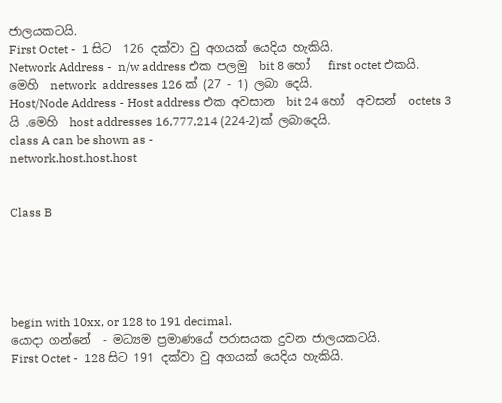ජාලයකටයි.
First Octet -  1 සිට  126 දක්වා වු අගයක් යෙදිය හැකියි.
Network Address -  n/w address එක පලමු  bit 8 හෝ   first octet එකයි.
මෙහි  network  addresses 126 ක් (27 - 1) ලබා දෙයි.
Host/Node Address - Host address එක අවසාන  bit 24 හෝ  අවසන්  octets 3 යි .මෙහි  host addresses 16,777,214 (224-2)ක් ලබාදෙයි.
class A can be shown as -
network.host.host.host


Class B





begin with 10xx, or 128 to 191 decimal.
යොදා ගන්නේ  - මධ්‍යම ප්‍රමාණයේ පරාසයක දුවන ජාලයකටයි.
First Octet -  128 සිට 191 දක්වා වු අගයක් යෙදිය හැකියි.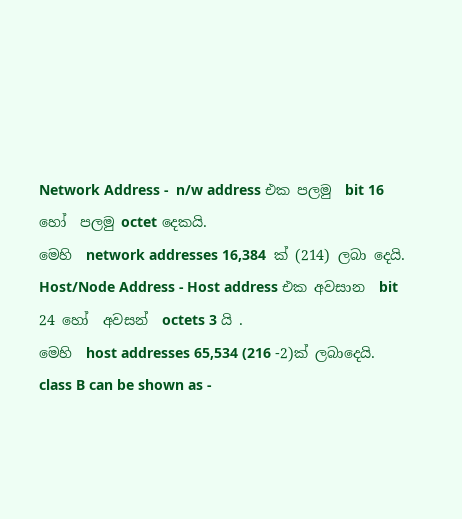Network Address -  n/w address එක පලමු  bit 16 හෝ  පලමු octet දෙකයි.
මෙහි  network addresses 16,384  ක් (214) ලබා දෙයි.
Host/Node Address - Host address එක අවසාන  bit 24 හෝ  අවසන්  octets 3 යි .
මෙහි  host addresses 65,534 (216 -2)ක් ලබාදෙයි.
class B can be shown as -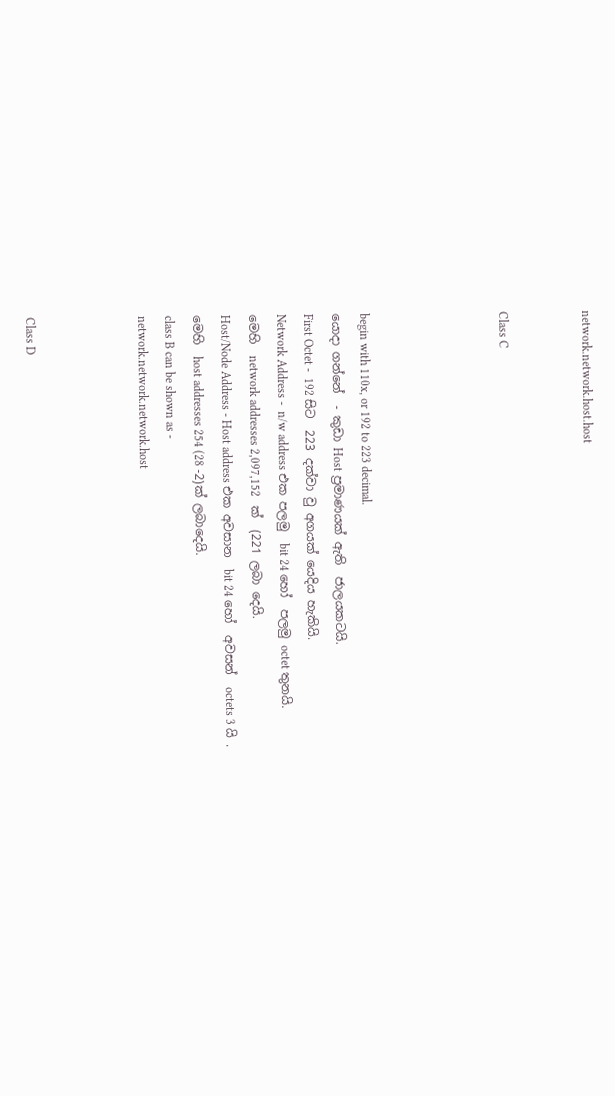network.network.host.host


Class C




begin with 110x, or 192 to 223 decimal.
යොදා ගන්නේ  - කුඩා Host ප්‍රමාණයක් ඇති  ජාලයකටයි.
First Octet -  192 සිට  223 දක්වා වු අගයක් යෙදිය හැකියි.
Network Address -  n/w address එක පලමු  bit 24 හෝ  පලමු octet තුනයි.
මෙහි  network addresses 2,097,152   ක්  (221 ලබා දෙයි.
Host/Node Address - Host address එක අවසාන  bit 24 හෝ  අවසන්  octets 3 යි .
මෙහි  host addresses 254 (28 -2)ක් ලබාදෙයි.
class B can be shown as -
network.network.network.host



Class D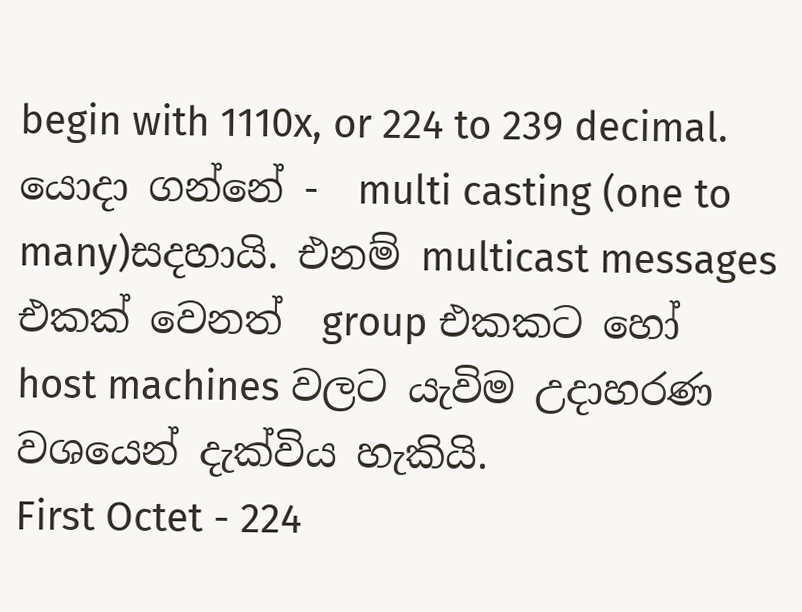begin with 1110x, or 224 to 239 decimal.
යොදා ගන්නේ -  multi casting (one to many)සදහායි. එනම් multicast messages එකක් වෙනත්  group එකකට හෝ  host machines වලට යැවිම උදාහරණ වශයෙන් දැක්විය හැකියි.
First Octet - 224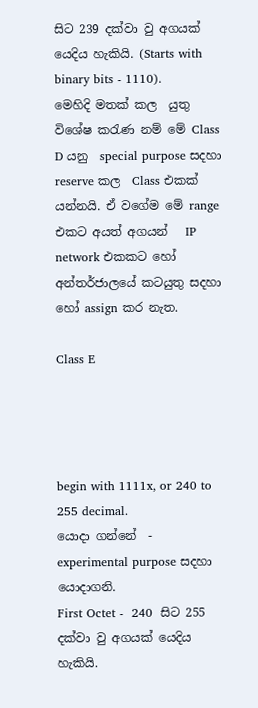සිට 239 දක්වා වු අගයක් යෙදිය හැකියි. (Starts with binary bits - 1110).
මෙහිදි මතක් කල  යුතු විශේෂ කරැණ නම් මේ Class D යනු  special purpose සදහා  reserve කල  Class එකක් යන්නයි. ඒ වගේම මේ range එකට අයත් අගයන්   IP network එකකට හෝ  අන්තර්ජාලයේ කටයුතු සදහා හෝ assign කර නැත.

Class E




begin with 1111x, or 240 to 255 decimal.
යොදා ගන්නේ  -  experimental purpose සදහා යොදාගනි.
First Octet -  240  සිට 255 දක්වා වු අගයක් යෙදිය හැකියි.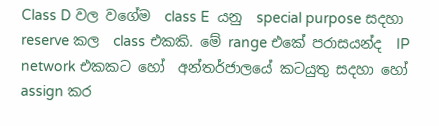Class D වල වගේම  class E  යනු  special purpose සදහා  reserve කල  class එකකි. මේ range එකේ පරාසයන්ද  IP network එකකට හෝ  අන්තර්ජාලයේ කටයුතු සදහා හෝ assign කර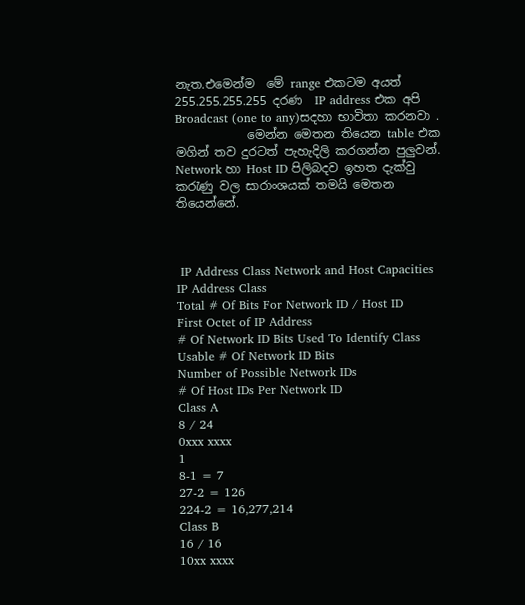නැත.එමෙන්ම  මේ range එකටම අයත් 255.255.255.255 දරණ  IP address එක අපි  Broadcast (one to any)සදහා භාවිතා කරනවා .
            මෙන්න මෙතන තියෙන table එක මගින් තව දුරටත් පැහැදිලි කරගන්න පුලුවන්.  Network හා Host ID පිලිබදව ඉහත දැක්වු කරැණු වල සාරාංශයක් තමයි මෙතන තියෙන්නේ.



 IP Address Class Network and Host Capacities
IP Address Class
Total # Of Bits For Network ID / Host ID
First Octet of IP Address
# Of Network ID Bits Used To Identify Class
Usable # Of Network ID Bits
Number of Possible Network IDs
# Of Host IDs Per Network ID
Class A
8 / 24
0xxx xxxx
1
8-1 = 7
27-2 = 126
224-2 = 16,277,214
Class B
16 / 16
10xx xxxx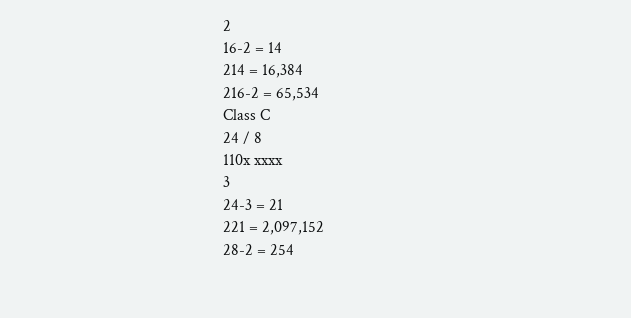2
16-2 = 14
214 = 16,384
216-2 = 65,534
Class C
24 / 8
110x xxxx
3
24-3 = 21
221 = 2,097,152
28-2 = 254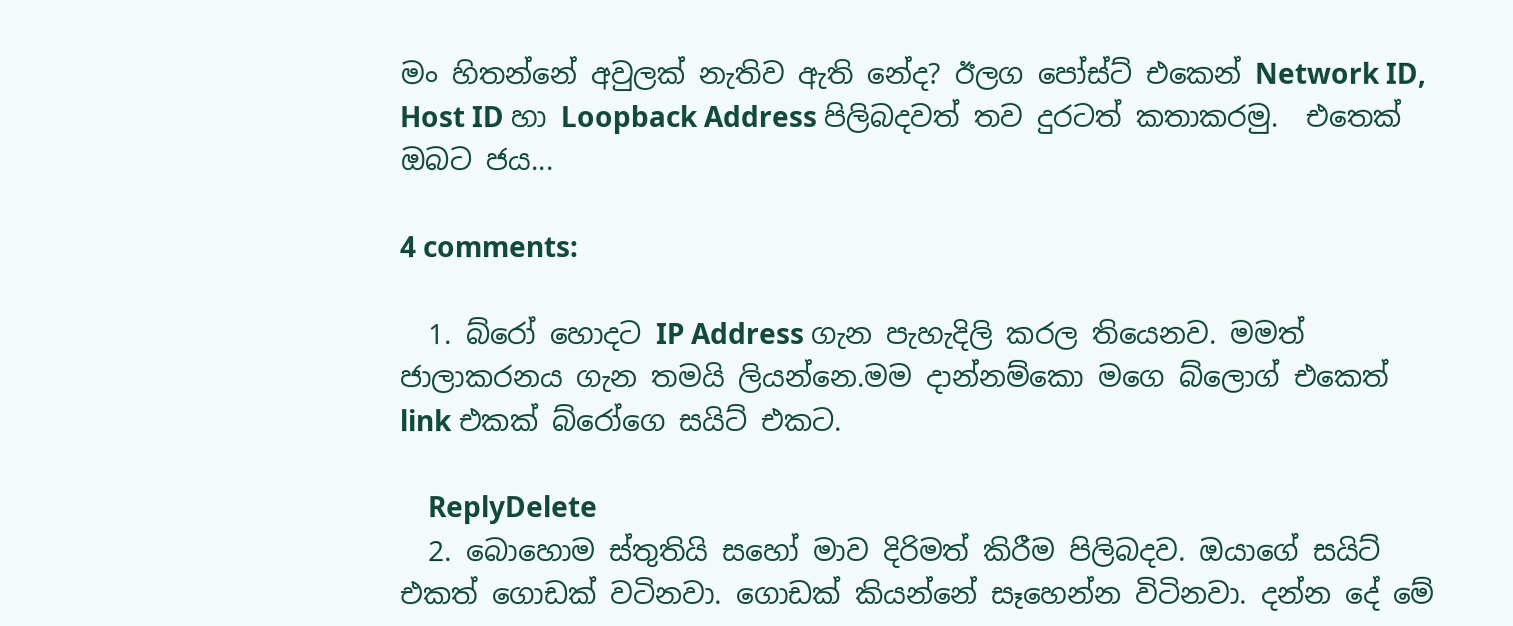මං හිතන්නේ අවුලක් නැතිව ඇති නේද? ඊලග පෝස්ට් එකෙන් Network ID, Host ID හා Loopback Address පිලිබදවත් තව දුරටත් කතාකරමු.  එ‍තෙක් ඔබට ජය...

4 comments:

  1. බ්රෝ හොදට IP Address ගැන පැහැදිලි කරල තියෙනව. මමත් ජාලාකරනය ගැන තමයි ලියන්නෙ.මම දාන්නම්කො මගෙ බ්ලොග් එකෙත් link එකක් බ්රෝගෙ සයිට් එකට.

    ReplyDelete
  2. බොහොම ස්තුතියි සහෝ මාව දිරිමත් කිරීම පිලිබදව. ඔයාගේ සයිට් එකත් ගොඩක් වටිනවා. ගොඩක් කියන්නේ සෑහෙන්න විටිනවා. දන්න දේ මේ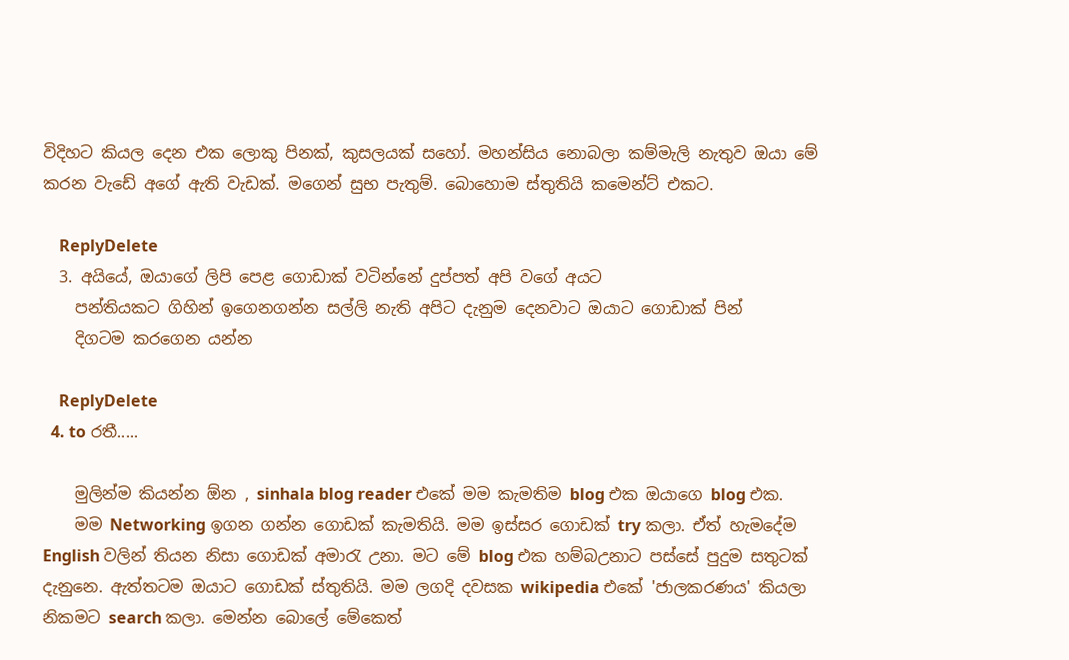විදිහට කියල දෙන එක ලොකු පිනක්, කුසලයක් සහෝ. මහන්සිය නොබලා කම්මැලි නැතුව ඔයා මේ කරන වැඩේ අගේ ඇති වැඩක්. මගෙන් සුභ පැතුම්. බොහොම ස්තුතියි කමෙන්ට් එකට.

    ReplyDelete
  3. අයියේ, ඔයාගේ ලිපි පෙළ ගොඩාක් වටින්නේ දුප්පත් අපි වගේ අයට
    පන්තියකට ගිහින් ඉගෙනගන්න සල්ලි නැති අපිට දැනුම දෙනවාට ඔයාට ගොඩාක් පින්
    දිගටම කරගෙන යන්න

    ReplyDelete
  4. to රතී.....

    මුලින්ම කියන්න ඕන , sinhala blog reader එකේ මම කැමතිම blog එක ඔයාගෙ blog එක.
    මම Networking ඉගන ගන්න ගොඩක් කැමතියි. මම ඉස්සර ගොඩක් try කලා. ඒත් හැමදේම English වලින් තියන නිසා ගොඩක් අමාරැ උනා. මට මේ blog එක හම්බඋනාට පස්සේ පුදුම සතුටක් දැනුනෙ. ඇත්තටම ඔයාට ගොඩක් ස්තුතියි. මම ලගදි දවසක wikipedia එකේ 'ජාලකරණය' කියලා නිකමට search කලා. මෙන්න බොලේ මේකෙත්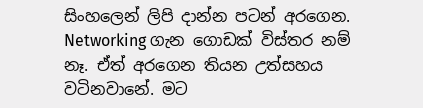සිංහලෙන් ලිපි දාන්න පටන් අරගෙන. Networking ගැන ගොඩක් විස්තර නම් නෑ. ඒත් අරගෙන තියන උත්සහය වටිනවානේ. මට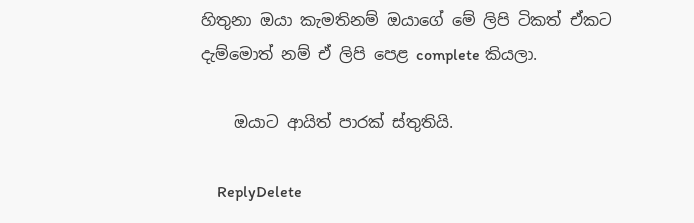හිතුනා ඔයා කැමතිනම් ඔයාගේ මේ ලිපි ටිකත් ඒකට දැම්මොත් නම් ඒ ලිපි පෙළ complete කියලා.

    ඔයාට ආයිත් පාරක් ස්තුතියි.

    ReplyDelete